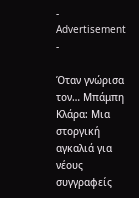- Advertisement -

Όταν γνώρισα τον… Μπάμπη Κλάρα: Μια στοργική αγκαλιά για νέους συγγραφείς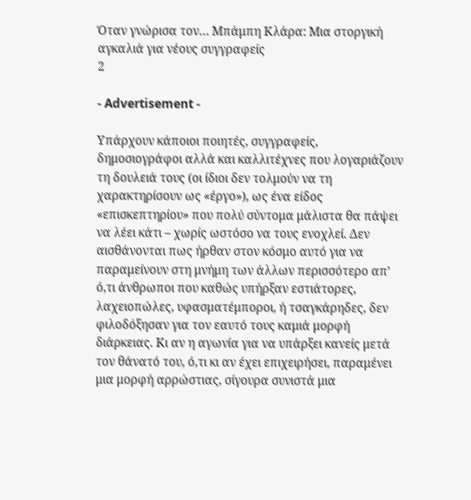Όταν γνώρισα τον… Μπάμπη Κλάρα: Μια στοργική αγκαλιά για νέους συγγραφείς
2

- Advertisement -

Υπάρχουν κάποιοι ποιητές, συγγραφείς, δημοσιογράφοι αλλά και καλλιτέχνες που λογαριάζουν τη δουλειά τους (οι ίδιοι δεν τολμούν να τη χαρακτηρίσουν ως «έργο»), ως ένα είδος «επισκεπτηρίου» που πολύ σύντομα μάλιστα θα πάψει να λέει κάτι – χωρίς ωστόσο να τους ενοχλεί. Δεν αισθάνονται πως ήρθαν στον κόσμο αυτό για να παραμείνουν στη μνήμη των άλλων περισσότερο απ’ ό,τι άνθρωποι που καθώς υπήρξαν εστιάτορες, λαχειοπώλες, υφασματέμποροι, ή τσαγκάρηδες, δεν φιλοδόξησαν για τον εαυτό τους καμιά μορφή διάρκειας. Κι αν η αγωνία για να υπάρξει κανείς μετά τον θάνατό του, ό,τι κι αν έχει επιχειρήσει, παραμένει μια μορφή αρρώστιας, σίγουρα συνιστά μια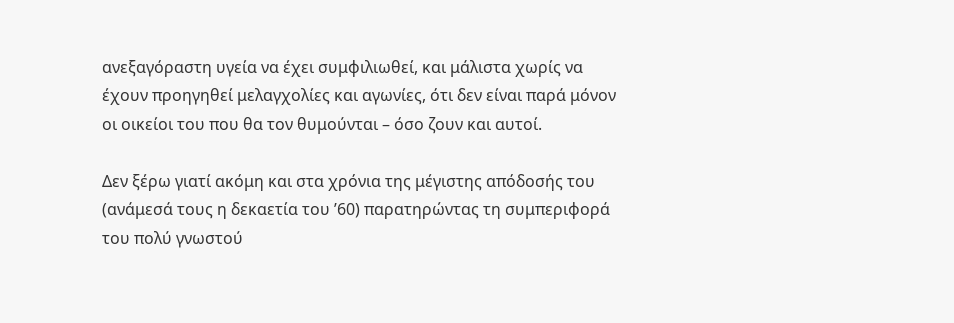ανεξαγόραστη υγεία να έχει συμφιλιωθεί, και μάλιστα χωρίς να έχουν προηγηθεί μελαγχολίες και αγωνίες, ότι δεν είναι παρά μόνον οι οικείοι του που θα τον θυμούνται – όσο ζουν και αυτοί.

Δεν ξέρω γιατί ακόμη και στα χρόνια της μέγιστης απόδοσής του (ανάμεσά τους η δεκαετία του ’60) παρατηρώντας τη συμπεριφορά του πολύ γνωστού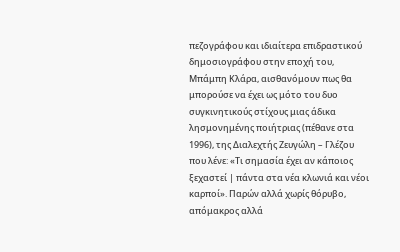πεζογράφου και ιδιαίτερα επιδραστικού δημοσιογράφου στην εποχή του, Μπάμπη Κλάρα, αισθανόμουν πως θα μπορούσε να έχει ως μότο του δυο συγκινητικούς στίχους μιας άδικα λησμονημένης ποιήτριας (πέθανε στα 1996), της Διαλεχτής Ζευγώλη – Γλέζου που λένε: «Τι σημασία έχει αν κάποιος ξεχαστεί | πάντα στα νέα κλωνιά και νέοι καρποί». Παρών αλλά χωρίς θόρυβο, απόμακρος αλλά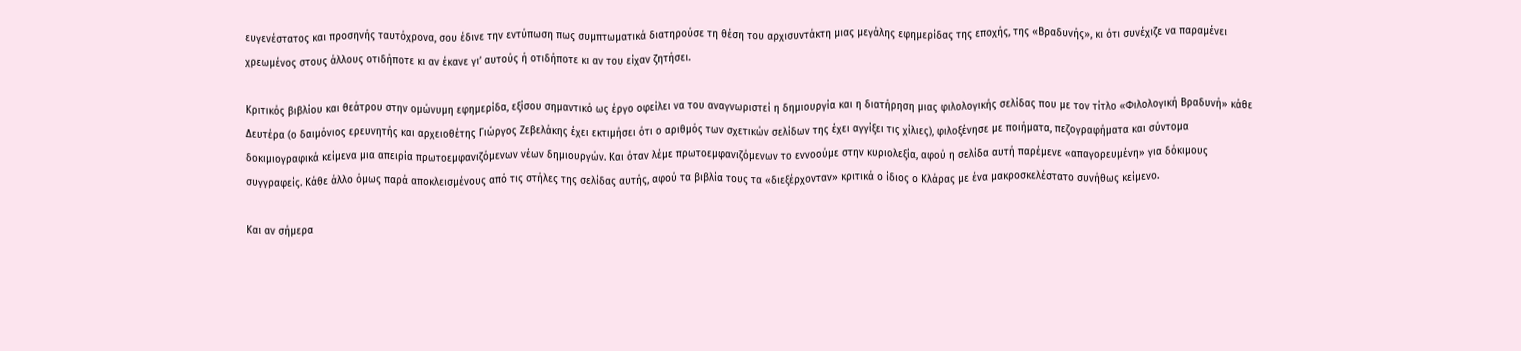ευγενέστατος και προσηνής ταυτόχρονα, σου έδινε την εντύπωση πως συμπτωματικά διατηρούσε τη θέση του αρχισυντάκτη μιας μεγάλης εφημερίδας της εποχής, της «Βραδυνής», κι ότι συνέχιζε να παραμένει χρεωμένος στους άλλους οτιδήποτε κι αν έκανε γι’ αυτούς ή οτιδήποτε κι αν του είχαν ζητήσει.

Κριτικός βιβλίου και θεάτρου στην ομώνυμη εφημερίδα, εξίσου σημαντικό ως έργο οφείλει να του αναγνωριστεί η δημιουργία και η διατήρηση μιας φιλολογικής σελίδας που με τον τίτλο «Φιλολογική Βραδυνή» κάθε Δευτέρα (ο δαιμόνιος ερευνητής και αρχειοθέτης Γιώργος Ζεβελάκης έχει εκτιμήσει ότι ο αριθμός των σχετικών σελίδων της έχει αγγίξει τις χίλιες), φιλοξένησε με ποιήματα, πεζογραφήματα και σύντομα δοκιμιογραφικά κείμενα μια απειρία πρωτοεμφανιζόμενων νέων δημιουργών. Και όταν λέμε πρωτοεμφανιζόμενων το εννοούμε στην κυριολεξία, αφού η σελίδα αυτή παρέμενε «απαγορευμένη» για δόκιμους συγγραφείς. Κάθε άλλο όμως παρά αποκλεισμένους από τις στήλες της σελίδας αυτής, αφού τα βιβλία τους τα «διεξέρχονταν» κριτικά ο ίδιος ο Κλάρας με ένα μακροσκελέστατο συνήθως κείμενο.

Και αν σήμερα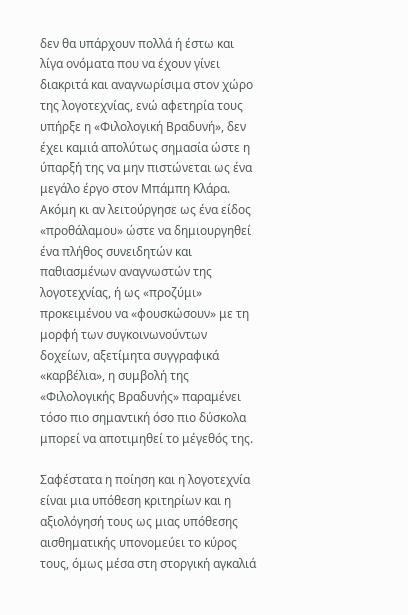δεν θα υπάρχουν πολλά ή έστω και λίγα ονόματα που να έχουν γίνει διακριτά και αναγνωρίσιμα στον χώρο της λογοτεχνίας, ενώ αφετηρία τους υπήρξε η «Φιλολογική Βραδυνή», δεν έχει καμιά απολύτως σημασία ώστε η ύπαρξή της να μην πιστώνεται ως ένα μεγάλο έργο στον Μπάμπη Κλάρα. Ακόμη κι αν λειτούργησε ως ένα είδος «προθάλαμου» ώστε να δημιουργηθεί ένα πλήθος συνειδητών και παθιασμένων αναγνωστών της λογοτεχνίας, ή ως «προζύμι» προκειμένου να «φουσκώσουν» με τη μορφή των συγκοινωνούντων δοχείων, αξετίμητα συγγραφικά «καρβέλια», η συμβολή της «Φιλολογικής Βραδυνής» παραμένει τόσο πιο σημαντική όσο πιο δύσκολα μπορεί να αποτιμηθεί το μέγεθός της.

Σαφέστατα η ποίηση και η λογοτεχνία είναι μια υπόθεση κριτηρίων και η αξιολόγησή τους ως μιας υπόθεσης αισθηματικής υπονομεύει το κύρος τους, όμως μέσα στη στοργική αγκαλιά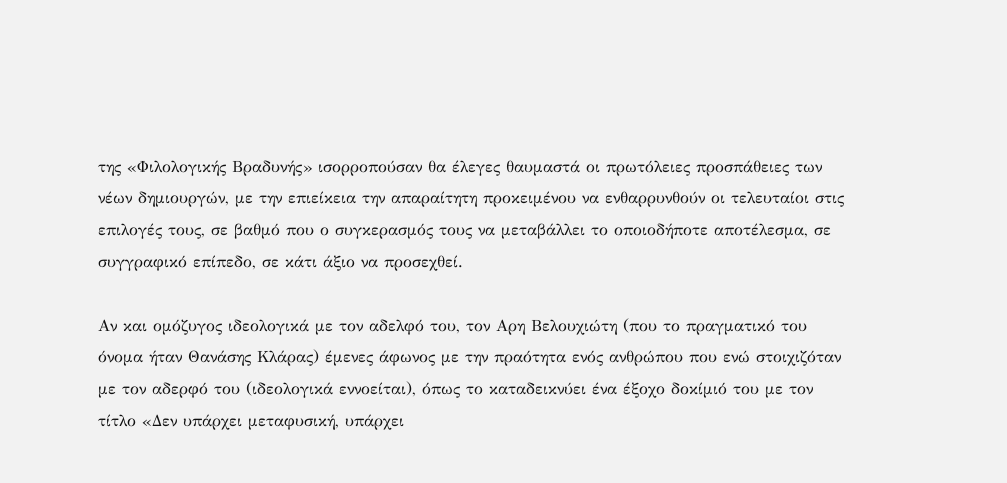της «Φιλολογικής Βραδυνής» ισορροπούσαν θα έλεγες θαυμαστά οι πρωτόλειες προσπάθειες των νέων δημιουργών, με την επιείκεια την απαραίτητη προκειμένου να ενθαρρυνθούν οι τελευταίοι στις επιλογές τους, σε βαθμό που ο συγκερασμός τους να μεταβάλλει το οποιοδήποτε αποτέλεσμα, σε συγγραφικό επίπεδο, σε κάτι άξιο να προσεχθεί.

Αν και ομόζυγος ιδεολογικά με τον αδελφό του, τον Αρη Βελουχιώτη (που το πραγματικό του όνομα ήταν Θανάσης Κλάρας) έμενες άφωνος με την πραότητα ενός ανθρώπου που ενώ στοιχιζόταν με τον αδερφό του (ιδεολογικά εννοείται), όπως το καταδεικνύει ένα έξοχο δοκίμιό του με τον τίτλο «Δεν υπάρχει μεταφυσική, υπάρχει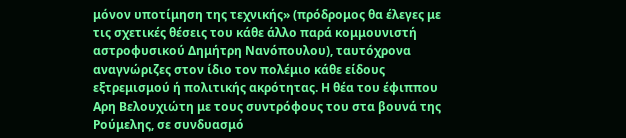μόνον υποτίμηση της τεχνικής» (πρόδρομος θα έλεγες με τις σχετικές θέσεις του κάθε άλλο παρά κομμουνιστή αστροφυσικού Δημήτρη Νανόπουλου), ταυτόχρονα αναγνώριζες στον ίδιο τον πολέμιο κάθε είδους εξτρεμισμού ή πολιτικής ακρότητας. Η θέα του έφιππου Αρη Βελουχιώτη με τους συντρόφους του στα βουνά της Ρούμελης, σε συνδυασμό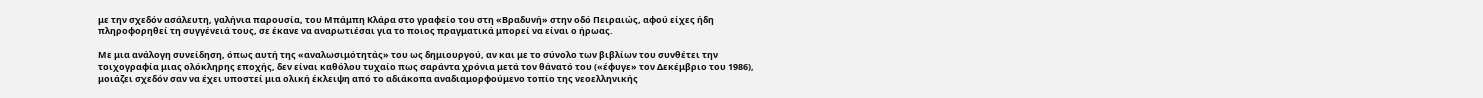με την σχεδόν ασάλευτη, γαλήνια παρουσία, του Μπάμπη Κλάρα στο γραφείο του στη «Βραδυνή» στην οδό Πειραιώς, αφού είχες ήδη πληροφορηθεί τη συγγένειά τους, σε έκανε να αναρωτιέσαι για το ποιος πραγματικά μπορεί να είναι ο ήρωας.

Με μια ανάλογη συνείδηση, όπως αυτή της «αναλωσιμότητάς» του ως δημιουργού, αν και με το σύνολο των βιβλίων του συνθέτει την τοιχογραφία μιας ολόκληρης εποχής, δεν είναι καθόλου τυχαίο πως σαράντα χρόνια μετά τον θάνατό του («έφυγε» τον Δεκέμβριο του 1986), μοιάζει σχεδόν σαν να έχει υποστεί μια ολική έκλειψη από το αδιάκοπα αναδιαμορφούμενο τοπίο της νεοελληνικής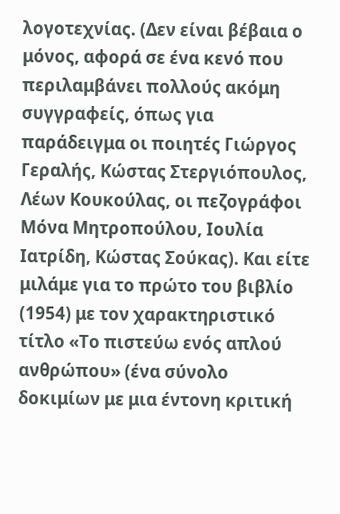λογοτεχνίας. (Δεν είναι βέβαια ο μόνος, αφορά σε ένα κενό που περιλαμβάνει πολλούς ακόμη συγγραφείς, όπως για παράδειγμα οι ποιητές Γιώργος Γεραλής, Κώστας Στεργιόπουλος, Λέων Κουκούλας, οι πεζογράφοι Μόνα Μητροπούλου, Ιουλία Ιατρίδη, Κώστας Σούκας). Και είτε μιλάμε για το πρώτο του βιβλίο (1954) με τον χαρακτηριστικό τίτλο «Το πιστεύω ενός απλού ανθρώπου» (ένα σύνολο δοκιμίων με μια έντονη κριτική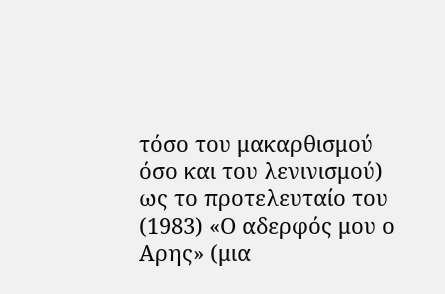τόσο του μακαρθισμού όσο και του λενινισμού) ως το προτελευταίο του (1983) «Ο αδερφός μου ο Αρης» (μια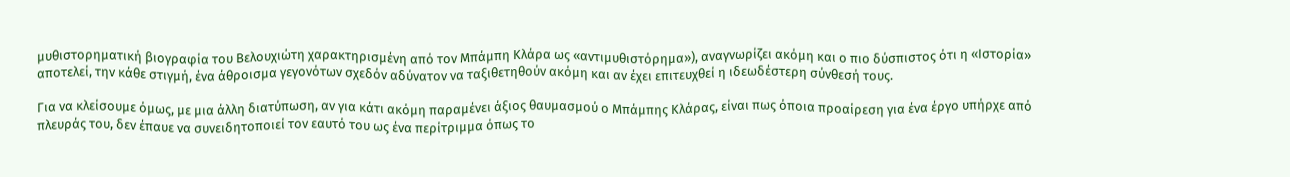μυθιστορηματική βιογραφία του Βελουχιώτη χαρακτηρισμένη από τον Μπάμπη Κλάρα ως «αντιμυθιστόρημα»), αναγνωρίζει ακόμη και ο πιο δύσπιστος ότι η «Ιστορία» αποτελεί, την κάθε στιγμή, ένα άθροισμα γεγονότων σχεδόν αδύνατον να ταξιθετηθούν ακόμη και αν έχει επιτευχθεί η ιδεωδέστερη σύνθεσή τους.

Για να κλείσουμε όμως, με μια άλλη διατύπωση, αν για κάτι ακόμη παραμένει άξιος θαυμασμού ο Μπάμπης Κλάρας, είναι πως όποια προαίρεση για ένα έργο υπήρχε από πλευράς του, δεν έπαυε να συνειδητοποιεί τον εαυτό του ως ένα περίτριμμα όπως το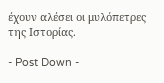έχουν αλέσει οι μυλόπετρες της Ιστορίας.

- Post Down -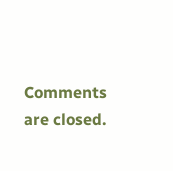Comments are closed.